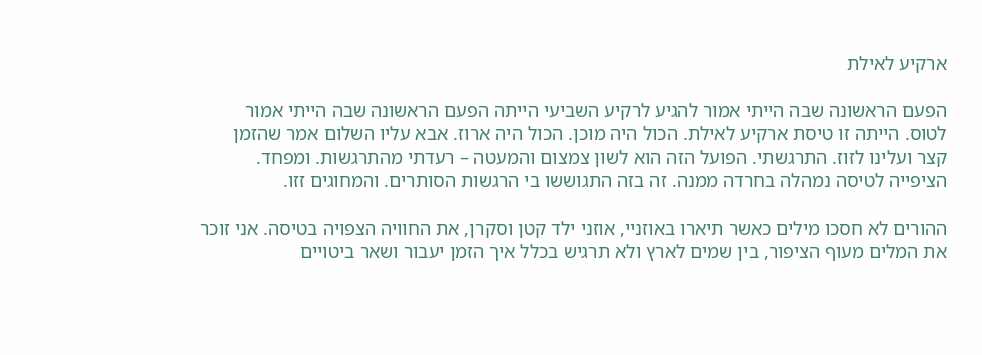ארקיע לאילת

הפעם הראשונה שבה הייתי אמור להגיע לרקיע השביעי הייתה הפעם הראשונה שבה הייתי אמור לטוס. הייתה זו טיסת ארקיע לאילת. הכול היה מוכן. הכול היה ארוז. אבא עליו השלום אמר שהזמן קצר ועלינו לזוז. התרגשתי. הפועל הזה הוא לשון צמצום והמעטה – רעדתי מהתרגשות. ומפחד. הציפייה לטיסה נמהלה בחרדה ממנה. זה בזה התגוששו בי הרגשות הסותרים. והמחוגים זזו.

ההורים לא חסכו מילים כאשר תיארו באוזניי, אוזני ילד קטן וסקרן, את החוויה הצפויה בטיסה. אני זוכר את המלים מעוף הציפור, בין שמים לארץ ולא תרגיש בכלל איך הזמן יעבור ושאר ביטויים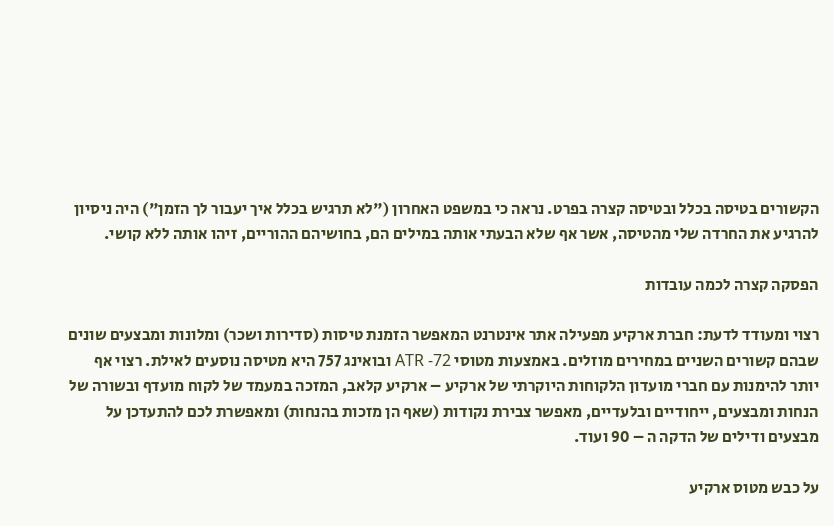הקשורים בטיסה בכלל ובטיסה קצרה בפרט. נראה כי במשפט האחרון ("לא תרגיש בכלל איך יעבור לך הזמן") היה ניסיון להרגיע את החרדה שלי מהטיסה, אשר אף שלא הבעתי אותה במילים הם, בחושיהם ההוריים, זיהו אותה ללא קושי.

הפסקה קצרה לכמה עובדות

רצוי ומעודד לדעת: חברת ארקיע מפעילה אתר אינטרנט המאפשר הזמנת טיסות (סדירות ושכר) ומלונות ומבצעים שונים שבהם קשורים השניים במחירים מוזלים. באמצעות מטוסי ATR -72 ובואינג 757 היא מטיסה נוסעים לאילת. רצוי אף יותר להימנות עם חברי מועדון הלקוחות היוקרתי של ארקיע – ארקיע קלאב, המזכה במעמד של לקוח מועדף ובשורה של הנחות ומבצעים, ייחודיים ובלעדיים, מאפשר צבירת נקודות (שאף הן מזכות בהנחות) ומאפשרת לכם להתעדכן על מבצעים ודילים של הדקה ה – 90 ועוד.

על כבש מטוס ארקיע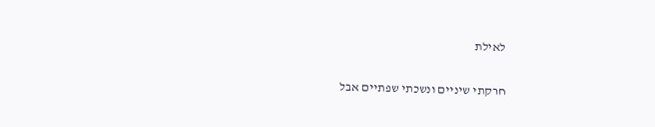לאילת

חרקתי שיניים ונשכתי שפתיים אבל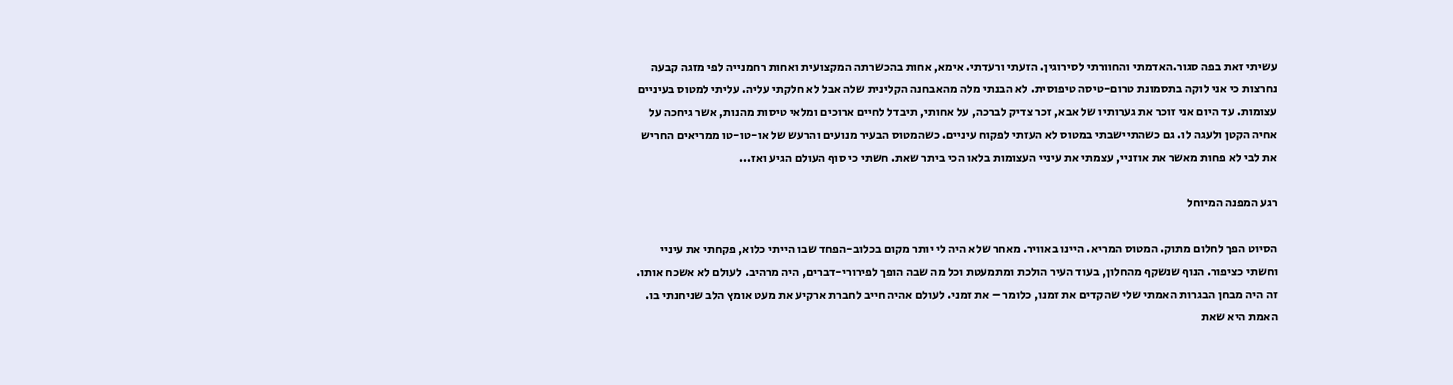עשיתי זאת בפה סגור.האדמתי והחוורתי לסירוגין. הזעתי ורעדתי. אימא, אחות בהכשרתה המקצועית ואחות רחמנייה לפי מזגה קבעה נחרצות כי אני לוקה בתסמונת טרום-טיסה טיפוסית. לא הבנתי מלה מהאבחנה הקלינית שלה אבל לא חלקתי עליה. עליתי למטוס בעיניים עצומות. עד היום אני זוכר את גערותיו של אבא, זכר צדיק לברכה, על אחותי, תיבדל לחיים ארוכים ומלאי טיסות מהנות, אשר גיחכה על אחיה הקטן ולעגה לו. גם כשהתיישבתי במטוס לא העזתי לפקוח עיניים. כשהמטוס הבעיר מנועים והרעש של או-טו-טו ממריאים החריש את לבי לא פחות מאשר את אוזניי, עצמתי את עיניי העצומות בלאו הכי ביתר שאת. חשתי כי סוף העולם הגיע ואז...

רגע המפנה המיוחל

הסיוט הפך לחלום מתוק. המטוס המריא. היינו באוויר. מאחר שלא היה לי יותר מקום בכלוב-הפחד שבו הייתי כלוא, פקחתי את עיניי וחשתי כציפור. הנוף שנשקף מהחלון, בעוד העיר הולכת ומתמעטת וכל מה שבה הופך לפירורי-דברים, היה מרהיב. לעולם לא אשכח אותו. זה היה מבחן הבגרות האמתי שלי שהקדים את זמנו, כלומר – את זמני. לעולם אהיה חייב לחברת ארקיע את מעט אומץ הלב שניחנתי בו. האמת היא שאת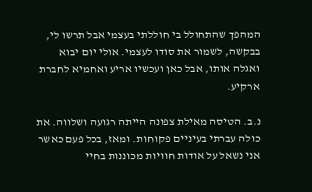המהפך שהתחולל בי חוללתי בעצמי אבל תרשו לי, בבקשה, לשמור את סודו לעצמי. אולי יום יבוא ואגלה אותו, אבל כאן ועכשיו אריע ואחמיא לחברת ארקיע.

נ.ב. הטיסה מאילת צפונה הייתה רגועה ושלווה. את כולה עברתי בעיניים פקוחות. ומאז, בכל פעם כאשר אני נשאל על אודות חוויות מכוננות בחיי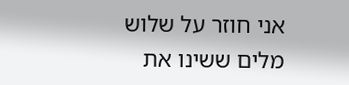אני חוזר על שלוש מלים ששינו את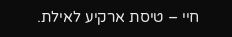חיי – טיסת ארקיע לאילת.